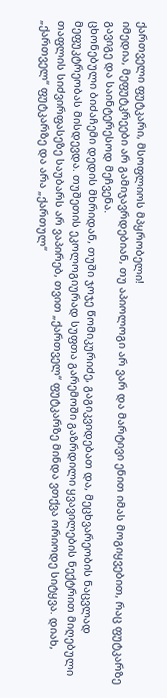ქართველი ფუტკარი, მსოფლიოს მპყრობელი!
იმედია, მეფუტკრეები არ გამიჯავრდებიან, თუ აპიოლოგი არ ვარ და მარტივი ენით იმას მოგიყვებით, რაც ფუტკარზე გავიგე და საინტერესოდ მეჩვენა.
ცხონებული ბიძაჩემი დედის მხრიდან, თუში ჯოჯე წომიკურიძე, გაგიკვიდებათ და, მეცხვარეობის ნაცვლად მეფუკტრეობას მისდევდა. თუშეთის ეკოლოგიურად სუფთა გარემოში გაზრდილი ყვავილების ნექტრით მიღებული თაფლის სიძვირფასეზე საუბარს არ ვაპირებ, თვით „ქართველ“ ფუტკარზე მინდა ვთქვა ორიოდე სიტყვა. დიახ, „ქართველ“ ფუტკარზე და არა „ქართულ“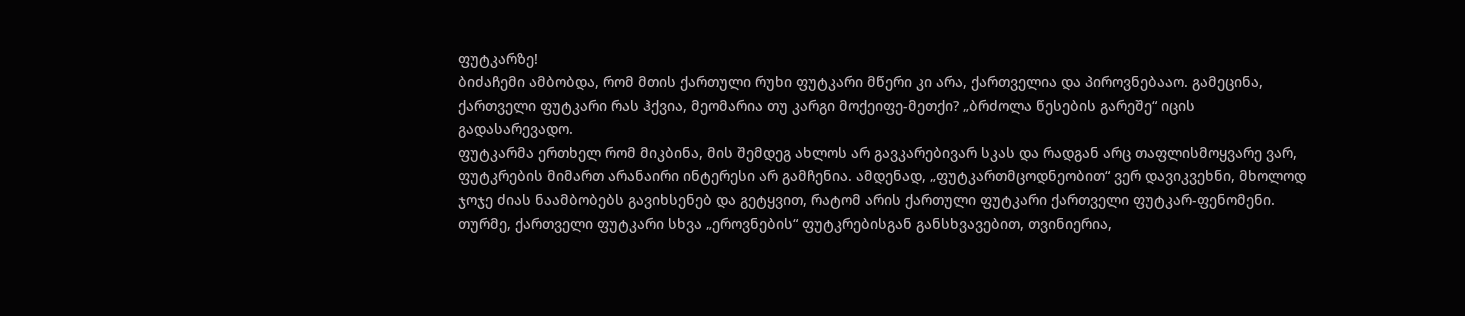ფუტკარზე!
ბიძაჩემი ამბობდა, რომ მთის ქართული რუხი ფუტკარი მწერი კი არა, ქართველია და პიროვნებააო. გამეცინა, ქართველი ფუტკარი რას ჰქვია, მეომარია თუ კარგი მოქეიფე-მეთქი? „ბრძოლა წესების გარეშე“ იცის გადასარევადო.
ფუტკარმა ერთხელ რომ მიკბინა, მის შემდეგ ახლოს არ გავკარებივარ სკას და რადგან არც თაფლისმოყვარე ვარ, ფუტკრების მიმართ არანაირი ინტერესი არ გამჩენია. ამდენად, „ფუტკართმცოდნეობით“ ვერ დავიკვეხნი, მხოლოდ ჯოჯე ძიას ნაამბობებს გავიხსენებ და გეტყვით, რატომ არის ქართული ფუტკარი ქართველი ფუტკარ-ფენომენი.
თურმე, ქართველი ფუტკარი სხვა „ეროვნების“ ფუტკრებისგან განსხვავებით, თვინიერია,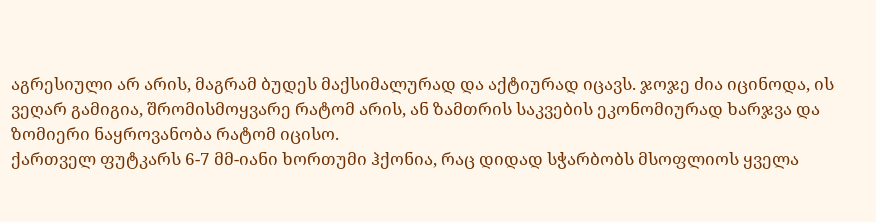აგრესიული არ არის, მაგრამ ბუდეს მაქსიმალურად და აქტიურად იცავს. ჯოჯე ძია იცინოდა, ის ვეღარ გამიგია, შრომისმოყვარე რატომ არის, ან ზამთრის საკვების ეკონომიურად ხარჯვა და ზომიერი ნაყროვანობა რატომ იცისო.
ქართველ ფუტკარს 6-7 მმ-იანი ხორთუმი ჰქონია, რაც დიდად სჭარბობს მსოფლიოს ყველა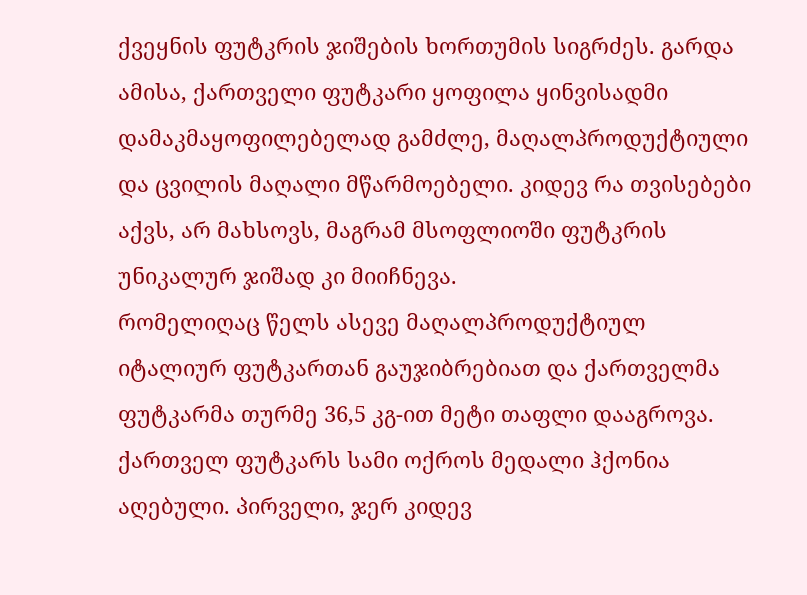ქვეყნის ფუტკრის ჯიშების ხორთუმის სიგრძეს. გარდა ამისა, ქართველი ფუტკარი ყოფილა ყინვისადმი დამაკმაყოფილებელად გამძლე, მაღალპროდუქტიული და ცვილის მაღალი მწარმოებელი. კიდევ რა თვისებები აქვს, არ მახსოვს, მაგრამ მსოფლიოში ფუტკრის უნიკალურ ჯიშად კი მიიჩნევა.
რომელიღაც წელს ასევე მაღალპროდუქტიულ იტალიურ ფუტკართან გაუჯიბრებიათ და ქართველმა ფუტკარმა თურმე 36,5 კგ-ით მეტი თაფლი დააგროვა. ქართველ ფუტკარს სამი ოქროს მედალი ჰქონია აღებული. პირველი, ჯერ კიდევ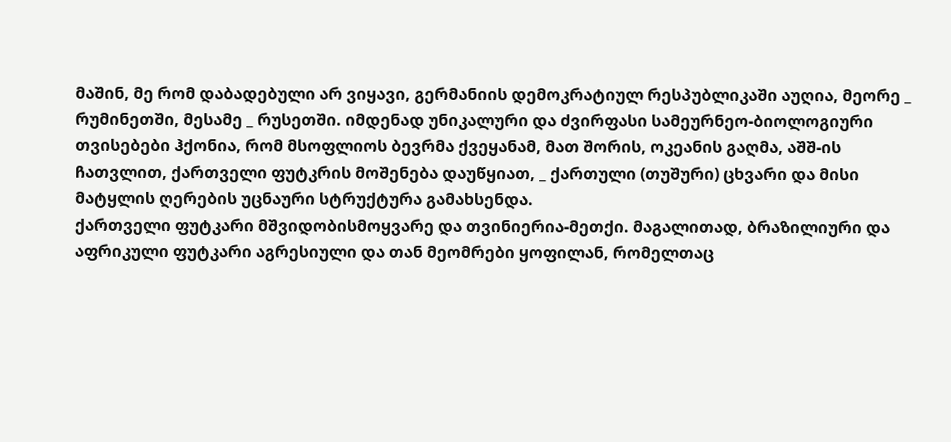მაშინ, მე რომ დაბადებული არ ვიყავი, გერმანიის დემოკრატიულ რესპუბლიკაში აუღია, მეორე _ რუმინეთში, მესამე _ რუსეთში. იმდენად უნიკალური და ძვირფასი სამეურნეო-ბიოლოგიური თვისებები ჰქონია, რომ მსოფლიოს ბევრმა ქვეყანამ, მათ შორის, ოკეანის გაღმა, აშშ-ის ჩათვლით, ქართველი ფუტკრის მოშენება დაუწყიათ, _ ქართული (თუშური) ცხვარი და მისი მატყლის ღერების უცნაური სტრუქტურა გამახსენდა.
ქართველი ფუტკარი მშვიდობისმოყვარე და თვინიერია-მეთქი. მაგალითად, ბრაზილიური და აფრიკული ფუტკარი აგრესიული და თან მეომრები ყოფილან, რომელთაც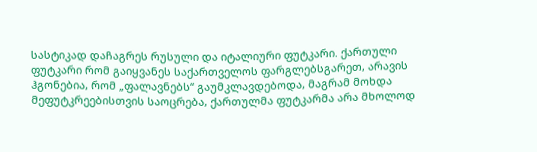სასტიკად დაჩაგრეს რუსული და იტალიური ფუტკარი. ქართული ფუტკარი რომ გაიყვანეს საქართველოს ფარგლებსგარეთ, არავის ჰგონებია, რომ „ფალავნებს“ გაუმკლავდებოდა, მაგრამ მოხდა მეფუტკრეებისთვის საოცრება, ქართულმა ფუტკარმა არა მხოლოდ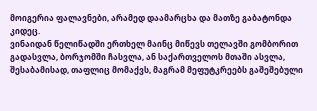მოიგერია ფალავნები, არამედ დაამარცხა და მათზე გაბატონდა კიდეც.
ვინაიდან წელიწადში ერთხელ მაინც მიწევს თელავში გომბორით გადასვლა, ბორჯომში ჩასვლა, ან საქართველოს მთაში ასვლა, შესაბამისად, თაფლიც მომაქვს, მაგრამ მეფუტკრეებს გაშეშებული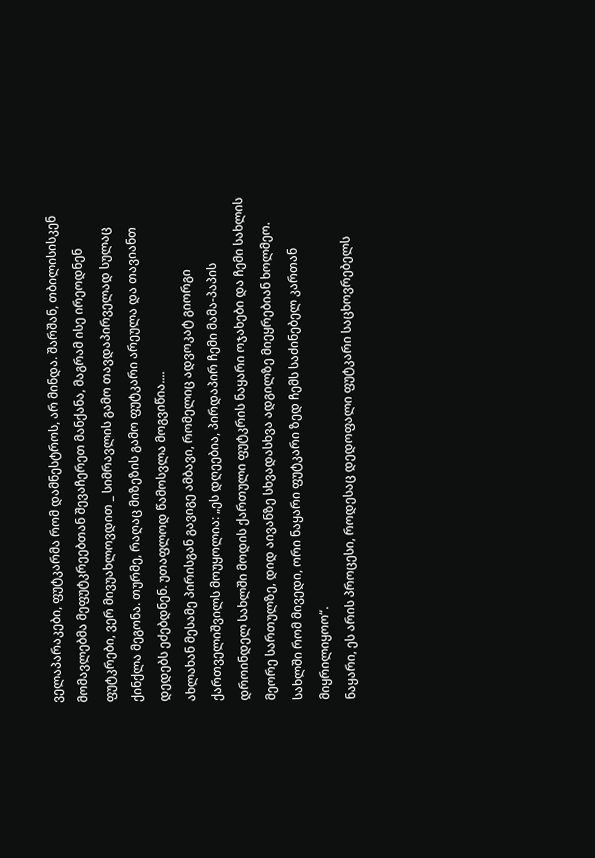ველაპარაკები, ფუტკარმა რომ დამნესტროს, არ მინდა. შარშან, თბილისისკენ მომავლებმა მეფუტკრეებთან შევაჩერეთ მანქანა, მაგრამ ისე ირეოდნენ ფუტკრები, ვერ მივუახლოვდით _ სიმრავლის გამო თავდაპირველად სულაც ქინქლა მეგონა. თურმე, რაღაც მიზეზის გამო ფუტკარი არეულა და თავიანთ დედებს ეძებდნენ. უთაფლოდ წამოსვლა მოგვიწია....
ახლახან მესამე პირისგან გავიგე ამბავი, რომელიც ადვოკატ გიორგი ქართველიშვილს მოუყოლია: „ეს დღეებია, პირდაპირ ჩემი მამა-პაპის დროინდელ სახლში მოდის ქართული ფუტკრის ნაყარი ოჯახები და ჩემი სახლის მეორე სართულზე, დიდ აივანზე სხვადასხვა ადგილზე მიეყრებიან ხოლმეო. სახლში რომ მივედი, ორი ნაყარი ფუტკარი ზედ ჩემს საძინებელ კართან მიყრილიყოო“.
ნაყარი, ეს არის პროცესი, როდესაც დედოფალი ფუტკარი საცხოვრებელს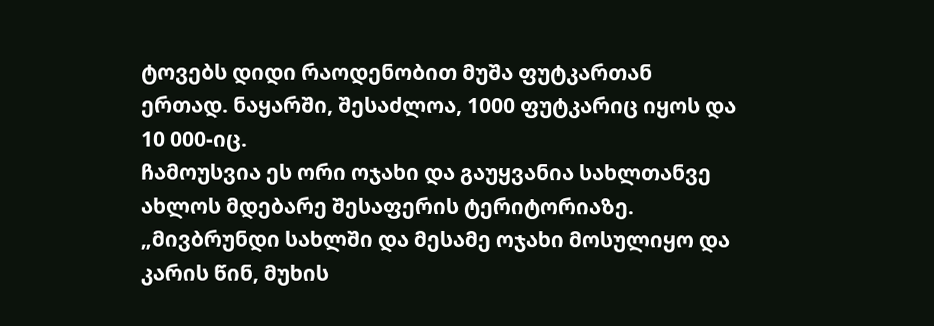ტოვებს დიდი რაოდენობით მუშა ფუტკართან ერთად. ნაყარში, შესაძლოა, 1000 ფუტკარიც იყოს და 10 000-იც.
ჩამოუსვია ეს ორი ოჯახი და გაუყვანია სახლთანვე ახლოს მდებარე შესაფერის ტერიტორიაზე. „მივბრუნდი სახლში და მესამე ოჯახი მოსულიყო და კარის წინ, მუხის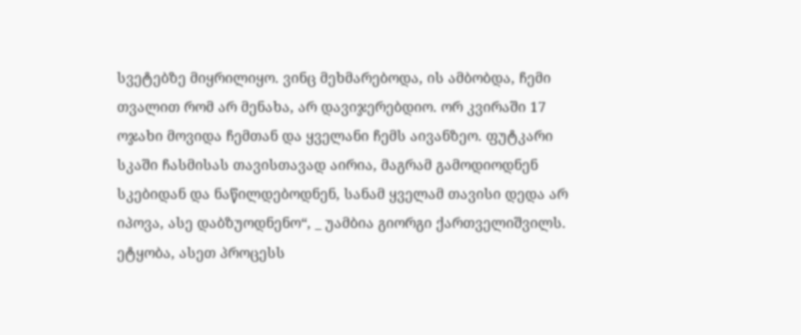სვეტებზე მიყრილიყო. ვინც მეხმარებოდა, ის ამბობდა, ჩემი თვალით რომ არ მენახა, არ დავიჯერებდიო. ორ კვირაში 17 ოჯახი მოვიდა ჩემთან და ყველანი ჩემს აივანზეო. ფუტკარი სკაში ჩასმისას თავისთავად აირია, მაგრამ გამოდიოდნენ სკებიდან და ნაწილდებოდნენ, სანამ ყველამ თავისი დედა არ იპოვა, ასე დაბზუოდნენო“, _ უამბია გიორგი ქართველიშვილს.
ეტყობა, ასეთ პროცესს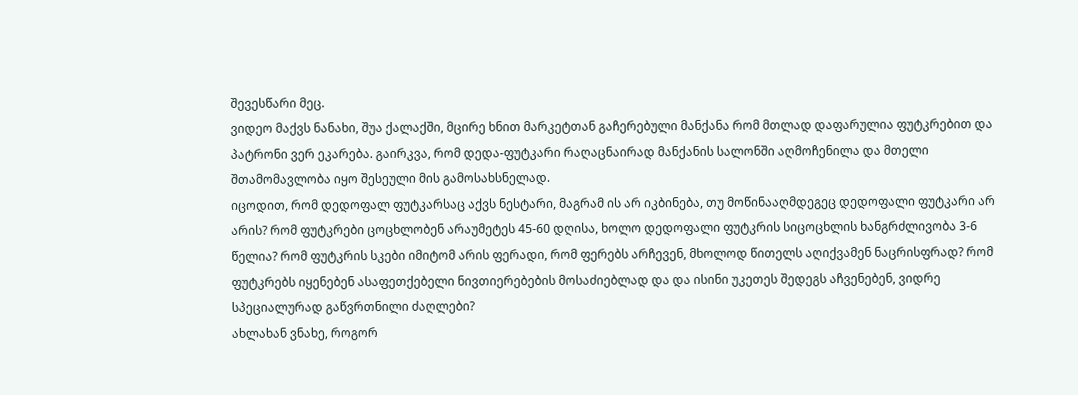შევესწარი მეც.
ვიდეო მაქვს ნანახი, შუა ქალაქში, მცირე ხნით მარკეტთან გაჩერებული მანქანა რომ მთლად დაფარულია ფუტკრებით და პატრონი ვერ ეკარება. გაირკვა, რომ დედა-ფუტკარი რაღაცნაირად მანქანის სალონში აღმოჩენილა და მთელი შთამომავლობა იყო შესეული მის გამოსახსნელად.
იცოდით, რომ დედოფალ ფუტკარსაც აქვს ნესტარი, მაგრამ ის არ იკბინება, თუ მოწინააღმდეგეც დედოფალი ფუტკარი არ არის? რომ ფუტკრები ცოცხლობენ არაუმეტეს 45-60 დღისა, ხოლო დედოფალი ფუტკრის სიცოცხლის ხანგრძლივობა 3-6 წელია? რომ ფუტკრის სკები იმიტომ არის ფერადი, რომ ფერებს არჩევენ, მხოლოდ წითელს აღიქვამენ ნაცრისფრად? რომ ფუტკრებს იყენებენ ასაფეთქებელი ნივთიერებების მოსაძიებლად და და ისინი უკეთეს შედეგს აჩვენებენ, ვიდრე სპეციალურად გაწვრთნილი ძაღლები?
ახლახან ვნახე, როგორ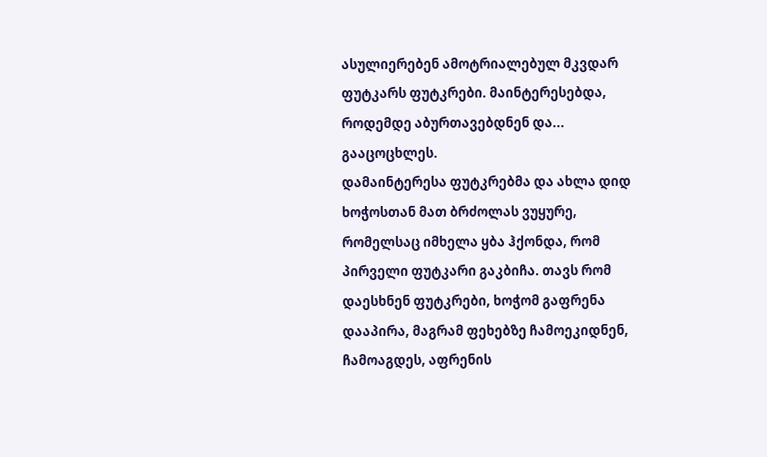ასულიერებენ ამოტრიალებულ მკვდარ ფუტკარს ფუტკრები. მაინტერესებდა, როდემდე აბურთავებდნენ და... გააცოცხლეს.
დამაინტერესა ფუტკრებმა და ახლა დიდ ხოჭოსთან მათ ბრძოლას ვუყურე, რომელსაც იმხელა ყბა ჰქონდა, რომ პირველი ფუტკარი გაკბიჩა. თავს რომ დაესხნენ ფუტკრები, ხოჭომ გაფრენა დააპირა, მაგრამ ფეხებზე ჩამოეკიდნენ, ჩამოაგდეს, აფრენის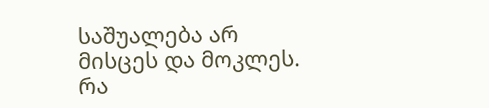საშუალება არ მისცეს და მოკლეს.
რა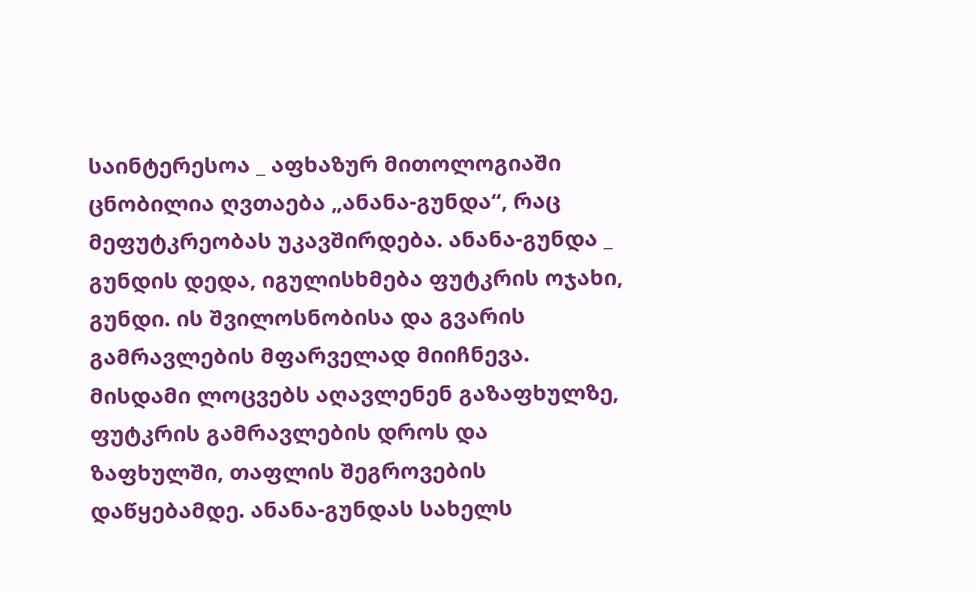საინტერესოა _ აფხაზურ მითოლოგიაში ცნობილია ღვთაება „ანანა-გუნდა“, რაც მეფუტკრეობას უკავშირდება. ანანა-გუნდა _ გუნდის დედა, იგულისხმება ფუტკრის ოჯახი, გუნდი. ის შვილოსნობისა და გვარის გამრავლების მფარველად მიიჩნევა. მისდამი ლოცვებს აღავლენენ გაზაფხულზე, ფუტკრის გამრავლების დროს და ზაფხულში, თაფლის შეგროვების დაწყებამდე. ანანა-გუნდას სახელს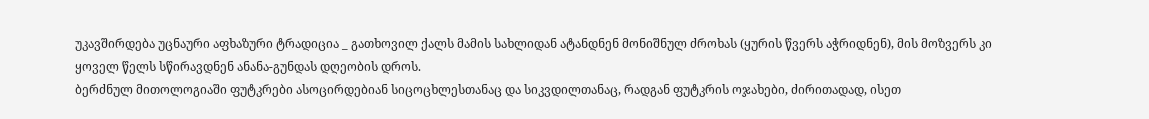უკავშირდება უცნაური აფხაზური ტრადიცია _ გათხოვილ ქალს მამის სახლიდან ატანდნენ მონიშნულ ძროხას (ყურის წვერს აჭრიდნენ), მის მოზვერს კი ყოველ წელს სწირავდნენ ანანა-გუნდას დღეობის დროს.
ბერძნულ მითოლოგიაში ფუტკრები ასოცირდებიან სიცოცხლესთანაც და სიკვდილთანაც, რადგან ფუტკრის ოჯახები, ძირითადად, ისეთ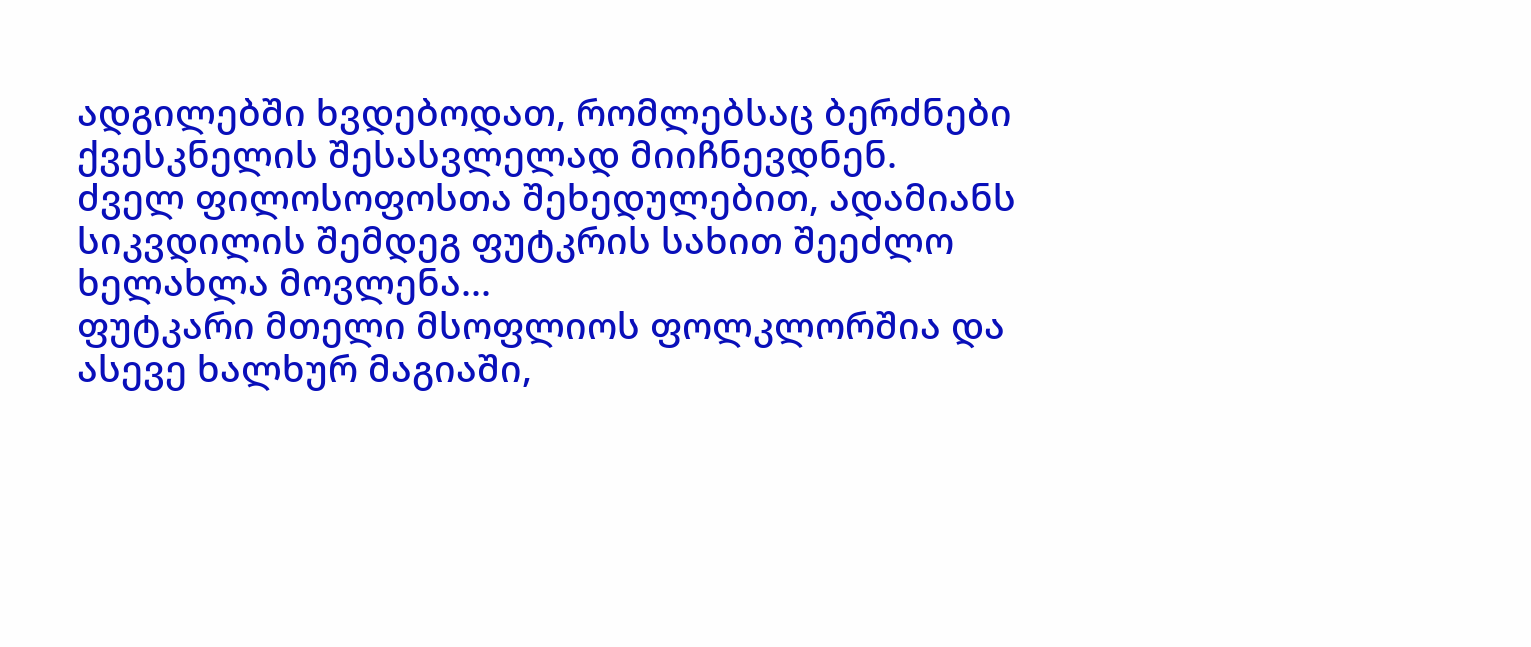ადგილებში ხვდებოდათ, რომლებსაც ბერძნები ქვესკნელის შესასვლელად მიიჩნევდნენ.
ძველ ფილოსოფოსთა შეხედულებით, ადამიანს სიკვდილის შემდეგ ფუტკრის სახით შეეძლო ხელახლა მოვლენა...
ფუტკარი მთელი მსოფლიოს ფოლკლორშია და ასევე ხალხურ მაგიაში,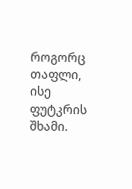როგორც თაფლი, ისე ფუტკრის შხამი.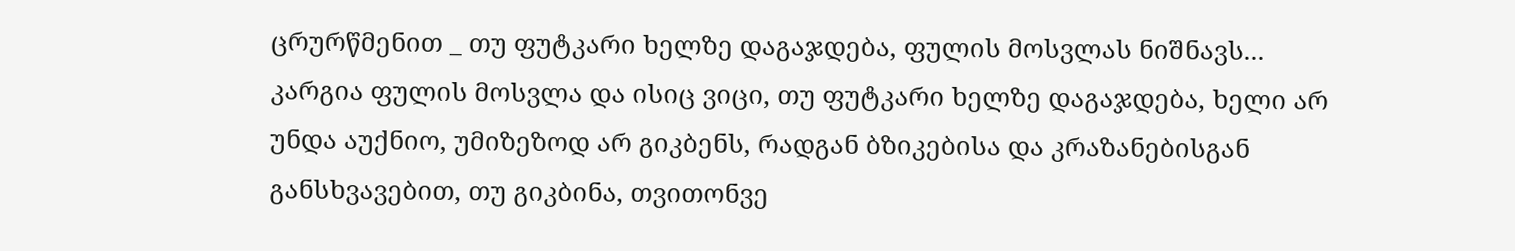ცრურწმენით _ თუ ფუტკარი ხელზე დაგაჯდება, ფულის მოსვლას ნიშნავს... კარგია ფულის მოსვლა და ისიც ვიცი, თუ ფუტკარი ხელზე დაგაჯდება, ხელი არ უნდა აუქნიო, უმიზეზოდ არ გიკბენს, რადგან ბზიკებისა და კრაზანებისგან განსხვავებით, თუ გიკბინა, თვითონვე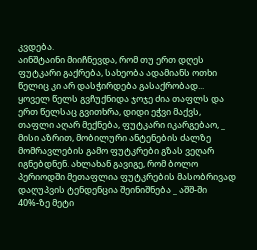კვდება.
აინშტაინი მიიჩნევდა, რომ თუ ერთ დღეს ფუტკარი გაქრება, სახეობა ადამიანს ოთხი წელიც კი არ დასჭირდება გასაქრობად...
ყოველ წელს გვჩუქნიდა ჯოჯე ძია თაფლს და ერთ წელსაც გვითხრა, დიდი ეჭვი მაქვს, თაფლი აღარ მექნება, ფუტკარი იკარგებაო, _ მისი აზრით, მობილური ანტენების ძალზე მომრავლების გამო ფუტკრები გზას ვეღარ იგნებდნენ. ახლახან გავიგე, რომ ბოლო პერიოდში მეთაფლია ფუტკრების მასობრივად დაღუპვის ტენდენცია შეინიშნება _ აშშ-ში 40%-ზე მეტი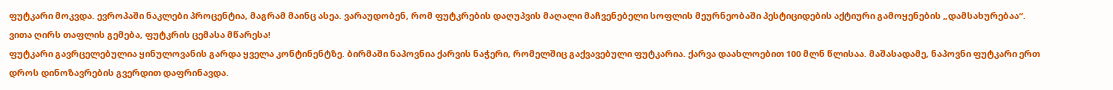ფუტკარი მოკვდა. ევროპაში ნაკლები პროცენტია, მაგრამ მაინც ასეა. ვარაუდობენ, რომ ფუტკრების დაღუპვის მაღალი მაჩვენებელი სოფლის მეურნეობაში პესტიციდების აქტიური გამოყენების „დამსახურებაა“.
ვითა ღირს თაფლის გემება, ფუტკრის ცემასა მწარესა!
ფუტკარი გავრცელებულია ყინულოვანის გარდა ყველა კონტინენტზე. ბირმაში ნაპოვნია ქარვის ნაჭერი, რომელშიც გაქვავებული ფუტკარია. ქარვა დაახლოებით 100 მლნ წლისაა. მაშასადამე, ნაპოვნი ფუტკარი ერთ დროს დინოზავრების გვერდით დაფრინავდა.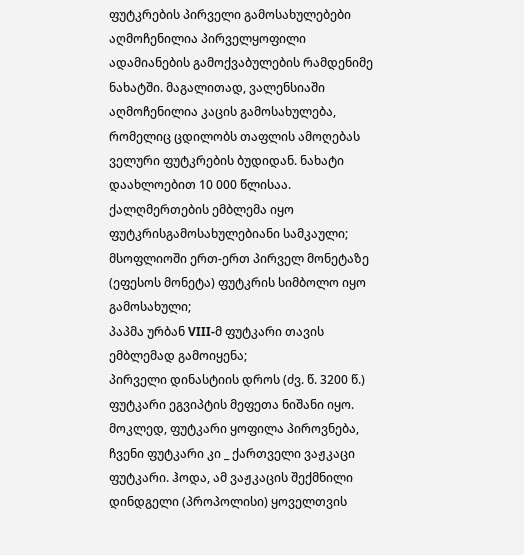ფუტკრების პირველი გამოსახულებები აღმოჩენილია პირველყოფილი ადამიანების გამოქვაბულების რამდენიმე ნახატში. მაგალითად, ვალენსიაში აღმოჩენილია კაცის გამოსახულება, რომელიც ცდილობს თაფლის ამოღებას ველური ფუტკრების ბუდიდან. ნახატი დაახლოებით 10 000 წლისაა.
ქალღმერთების ემბლემა იყო ფუტკრისგამოსახულებიანი სამკაული;
მსოფლიოში ერთ-ერთ პირველ მონეტაზე (ეფესოს მონეტა) ფუტკრის სიმბოლო იყო გამოსახული;
პაპმა ურბან VIII-მ ფუტკარი თავის ემბლემად გამოიყენა;
პირველი დინასტიის დროს (ძვ. წ. 3200 წ.) ფუტკარი ეგვიპტის მეფეთა ნიშანი იყო.
მოკლედ, ფუტკარი ყოფილა პიროვნება, ჩვენი ფუტკარი კი _ ქართველი ვაჟკაცი ფუტკარი. ჰოდა, ამ ვაჟკაცის შექმნილი დინდგელი (პროპოლისი) ყოველთვის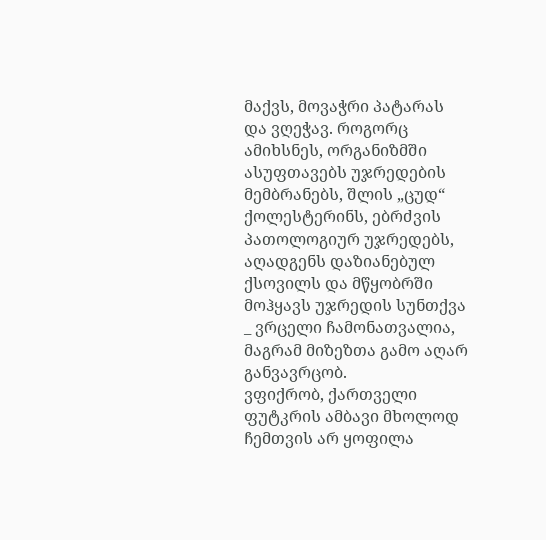მაქვს, მოვაჭრი პატარას და ვღეჭავ. როგორც ამიხსნეს, ორგანიზმში ასუფთავებს უჯრედების მემბრანებს, შლის „ცუდ“ ქოლესტერინს, ებრძვის პათოლოგიურ უჯრედებს, აღადგენს დაზიანებულ ქსოვილს და მწყობრში მოჰყავს უჯრედის სუნთქვა _ ვრცელი ჩამონათვალია, მაგრამ მიზეზთა გამო აღარ განვავრცობ.
ვფიქრობ, ქართველი ფუტკრის ამბავი მხოლოდ ჩემთვის არ ყოფილა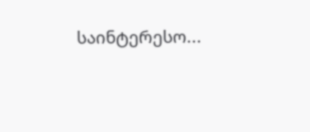საინტერესო...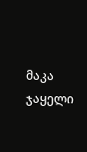მაკა ჯაყელი